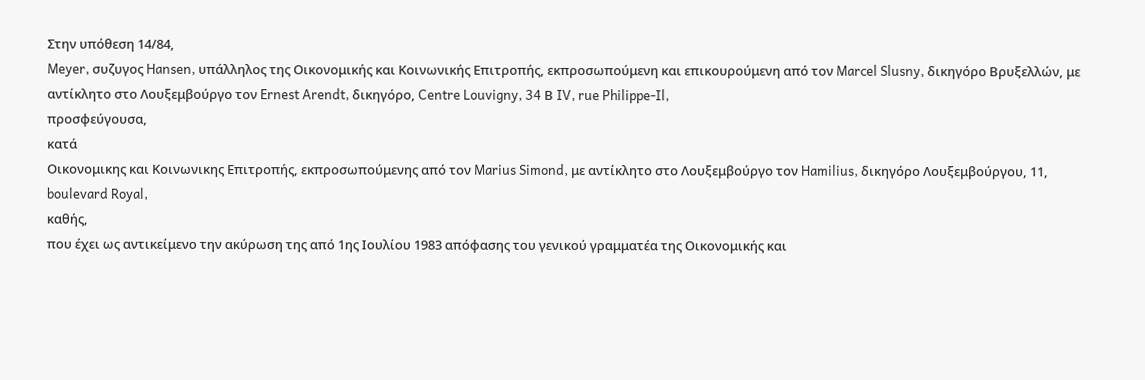Στην υπόθεση 14/84,
Meyer, συζυγος Hansen, υπάλληλος της Οικονομικής και Κοινωνικής Επιτροπής, εκπροσωπούμενη και επικουρούμενη από τον Marcel Slusny, δικηγόρο Βρυξελλών, με αντίκλητο στο Λουξεμβούργο τον Ernest Arendt, δικηγόρο, Centre Louvigny, 34 Β IV, rue Philippe-Il,
προσφεύγουσα,
κατά
Οικονομικης και Κοινωνικης Επιτροπής, εκπροσωπούμενης από τον Marius Simond, με αντίκλητο στο Λουξεμβούργο τον Hamilius, δικηγόρο Λουξεμβούργου, 11, boulevard Royal,
καθής,
που έχει ως αντικείμενο την ακύρωση της από 1ης Ιουλίου 1983 απόφασης του γενικού γραμματέα της Οικονομικής και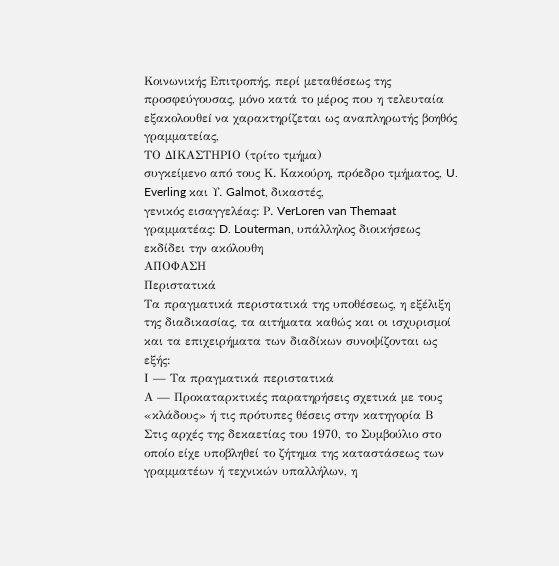Κοινωνικής Επιτροπής, περί μεταθέσεως της προσφεύγουσας, μόνο κατά το μέρος που η τελευταία εξακολουθεí να χαρακτηρίζεται ως αναπληρωτής βοηθός γραμματείας,
ΤΟ ΔΙΚΑΣΤΗΡΙΟ (τρίτο τμήμα)
συγκείμενο από τους Κ. Κακούρη, πρόεδρο τμήματος, U. Everling και Υ. Galmot, δικαστές,
γενικός εισαγγελέας: Ρ. VerLoren van Themaat
γραμματέας: D. Louterman, υπάλληλος διοικήσεως
εκδίδει την ακόλουθη
ΑΠΟΦΑΣΗ
Περιστατικά
Τα πραγματικά περιστατικά της υποθέσεως, η εξέλιξη της διαδικασίας, τα αιτήματα καθώς και οι ισχυρισμοί και τα επιχειρήματα των διαδίκων συνοψίζονται ως εξής:
Ι — Τα πραγματικά περιστατικά
Α — Προκαταρκτικές παρατηρήσεις σχετικά με τους «κλάδους» ή τις πρότυπες θέσεις στην κατηγορία Β
Στις αρχές της δεκαετίας του 1970, το Συμβούλιο στο οποίο είχε υποβληθεί το ζήτημα της καταστάσεως των γραμματέων ή τεχνικών υπαλλήλων, η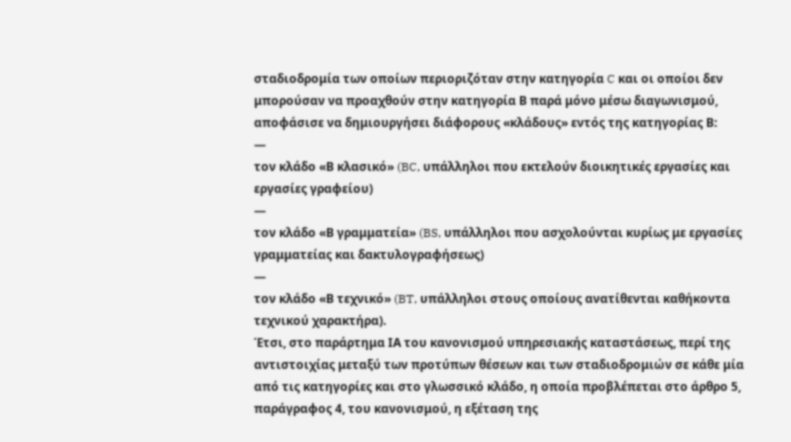σταδιοδρομία των οποίων περιοριζόταν στην κατηγορία C και οι οποίοι δεν μπορούσαν να προαχθούν στην κατηγορία Β παρά μόνο μέσω διαγωνισμού, αποφάσισε να δημιουργήσει διάφορους «κλάδους» εντός της κατηγορίας Β:
—
τον κλάδο «Β κλασικό» (BC, υπάλληλοι που εκτελούν διοικητικές εργασίες και εργασίες γραφείου)
—
τον κλάδο «Β γραμματεία» (BS, υπάλληλοι που ασχολούνται κυρίως με εργασίες γραμματείας και δακτυλογραφήσεως)
—
τον κλάδο «Β τεχνικό» (BT, υπάλληλοι στους οποίους ανατίθενται καθήκοντα τεχνικού χαρακτήρα).
Έτσι, στο παράρτημα ΙΑ του κανονισμού υπηρεσιακής καταστάσεως, περί της αντιστοιχίας μεταξύ των προτύπων θέσεων και των σταδιοδρομιών σε κάθε μία από τις κατηγορίες και στο γλωσσικό κλάδο, η οποία προβλέπεται στο άρθρο 5, παράγραφος 4, του κανονισμού, η εξέταση της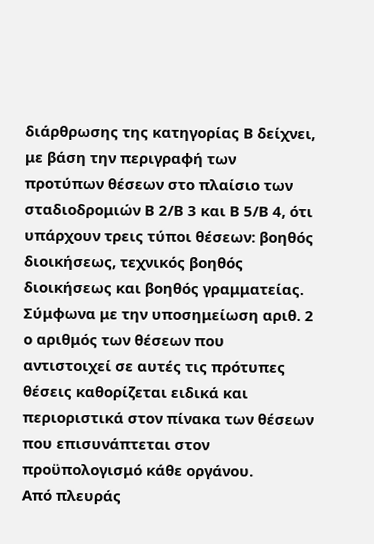διάρθρωσης της κατηγορίας Β δείχνει, με βάση την περιγραφή των προτύπων θέσεων στο πλαίσιο των σταδιοδρομιών Β 2/Β 3 και Β 5/Β 4, ότι υπάρχουν τρεις τύποι θέσεων: βοηθός διοικήσεως, τεχνικός βοηθός διοικήσεως και βοηθός γραμματείας.
Σύμφωνα με την υποσημείωση αριθ. 2 ο αριθμός των θέσεων που αντιστοιχεί σε αυτές τις πρότυπες θέσεις καθορίζεται ειδικά και περιοριστικά στον πίνακα των θέσεων που επισυνάπτεται στον προϋπολογισμό κάθε οργάνου.
Από πλευράς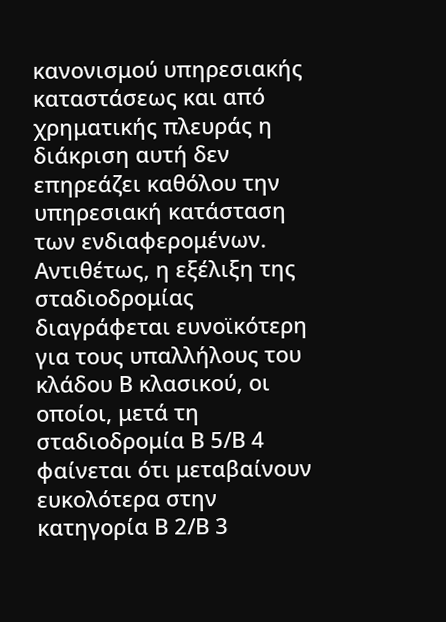κανονισμού υπηρεσιακής καταστάσεως και από χρηματικής πλευράς η διάκριση αυτή δεν επηρεάζει καθόλου την υπηρεσιακή κατάσταση των ενδιαφερομένων. Αντιθέτως, η εξέλιξη της σταδιοδρομίας διαγράφεται ευνοϊκότερη για τους υπαλλήλους του κλάδου Β κλασικού, οι οποίοι, μετά τη σταδιοδρομία Β 5/Β 4 φαίνεται ότι μεταβαίνουν ευκολότερα στην κατηγορία Β 2/Β 3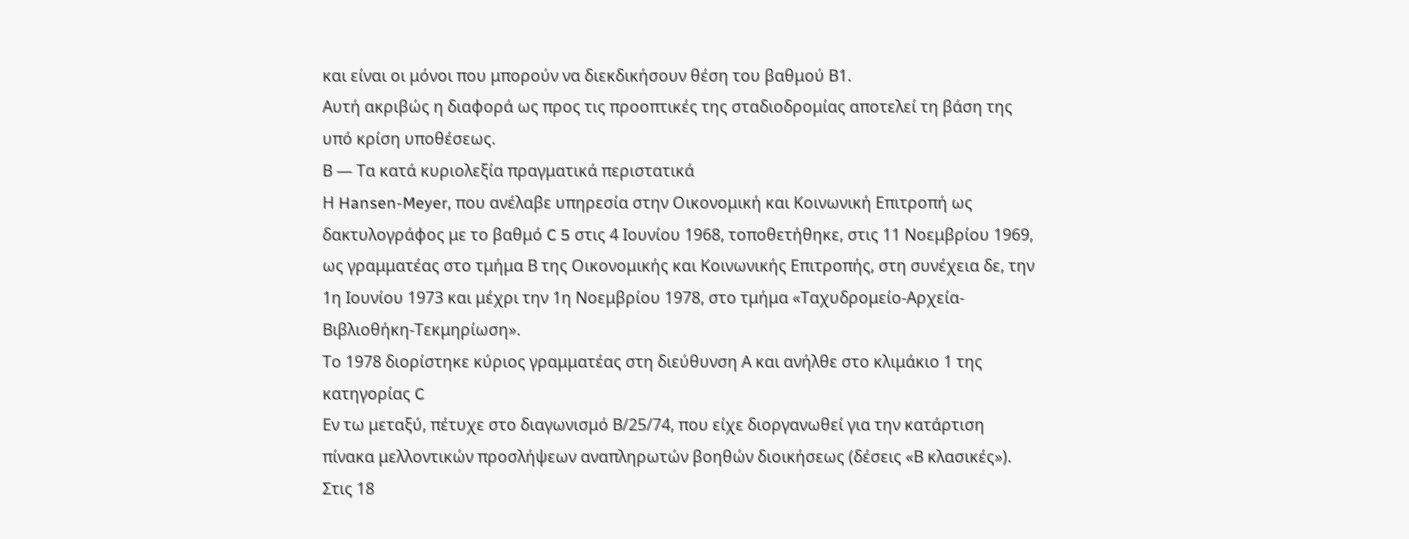και είναι οι μόνοι που μπορούν να διεκδικήσουν θέση του βαθμού Β1.
Αυτή ακριβώς η διαφορά ως προς τις προοπτικές της σταδιοδρομίας αποτελεί τη βάση της υπό κρίση υποθέσεως.
Β — Τα κατά κυριολεξία πραγματικά περιστατικά
Η Hansen-Meyer, που ανέλαβε υπηρεσία στην Οικονομική και Κοινωνική Επιτροπή ως δακτυλογράφος με το βαθμό C 5 στις 4 Ιουνίου 1968, τοποθετήθηκε, στις 11 Νοεμβρίου 1969, ως γραμματέας στο τμήμα Β της Οικονομικής και Κοινωνικής Επιτροπής, στη συνέχεια δε, την 1η Ιουνίου 1973 και μέχρι την 1η Νοεμβρίου 1978, στο τμήμα «Ταχυδρομείο-Αρχεία-Βιβλιοθήκη-Τεκμηρίωση».
Το 1978 διορίστηκε κύριος γραμματέας στη διεύθυνση Α και ανήλθε στο κλιμάκιο 1 της κατηγορίας C
Εν τω μεταξύ, πέτυχε στο διαγωνισμό Β/25/74, που είχε διοργανωθεί για την κατάρτιση πίνακα μελλοντικών προσλήψεων αναπληρωτών βοηθών διοικήσεως (δέσεις «Β κλασικές»).
Στις 18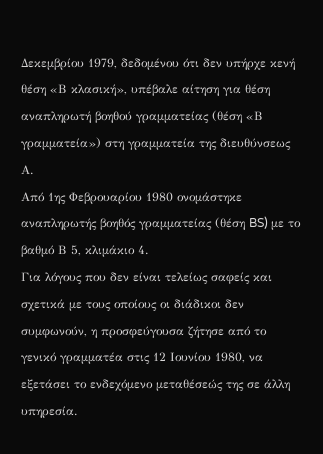Δεκεμβρίου 1979, δεδομένου ότι δεν υπήρχε κενή θέση «Β κλασική», υπέβαλε αίτηση για θέση αναπληρωτή βοηθού γραμματείας (θέση «Β γραμματεία») στη γραμματεία της διευθύνσεως Α.
Από 1ης Φεβρουαρίου 1980 ονομάστηκε αναπληρωτής βοηθός γραμματείας (θέση BS) με το βαθμό Β 5, κλιμάκιο 4.
Για λόγους που δεν είναι τελείως σαφείς και σχετικά με τους οποίους οι διάδικοι δεν συμφωνούν, η προσφεύγουσα ζήτησε από το γενικό γραμματέα στις 12 Ιουνίου 1980, να εξετάσει το ενδεχόμενο μεταθέσεώς της σε άλλη υπηρεσία.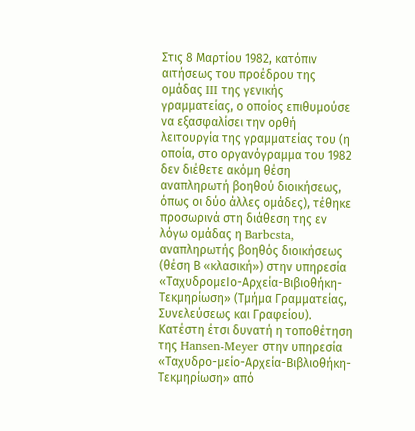Στις 8 Μαρτίου 1982, κατόπιν αιτήσεως του προέδρου της ομάδας III της γενικής γραμματείας, ο οποίος επιθυμούσε να εξασφαλίσει την ορθή λειτουργία της γραμματείας του (η οποία, στο οργανόγραμμα του 1982 δεν διέθετε ακόμη θέση αναπληρωτή βοηθού διοικήσεως, όπως οι δύο άλλες ομάδες), τέθηκε προσωρινά στη διάθεση της εν λόγω ομάδας η Barbcsta, αναπληρωτής βοηθός διοικήσεως (θέση Β «κλασική») στην υπηρεσία «ΤαχυδρομεΙο-Αρχεία-Βιβιοθήκη-Τεκμηρίωση» (Τμήμα Γραμματείας, Συνελεύσεως και Γραφείου).
Κατέστη έτσι δυνατή η τοποθέτηση της Hansen-Meyer στην υπηρεσία «Ταχυδρο-μείο-Αρχεία-Βιβλιοθήκη-Τεκμηρίωση» από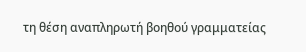τη θέση αναπληρωτή βοηθού γραμματείας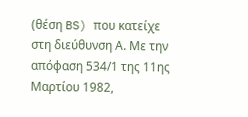(θέση BS) που κατείχε στη διεύθυνση Α. Με την απόφαση 534/1 της 11ης Μαρτίου 1982,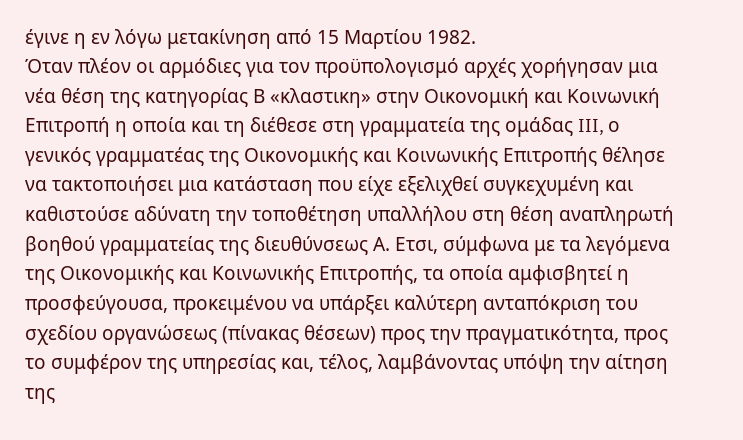έγινε η εν λόγω μετακίνηση από 15 Μαρτίου 1982.
Όταν πλέον οι αρμόδιες για τον προϋπολογισμό αρχές χορήγησαν μια νέα θέση της κατηγορίας Β «κλαστικη» στην Οικονομική και Κοινωνική Επιτροπή η οποία και τη διέθεσε στη γραμματεία της ομάδας III, ο γενικός γραμματέας της Οικονομικής και Κοινωνικής Επιτροπής θέλησε να τακτοποιήσει μια κατάσταση που είχε εξελιχθεί συγκεχυμένη και καθιστούσε αδύνατη την τοποθέτηση υπαλλήλου στη θέση αναπληρωτή βοηθού γραμματείας της διευθύνσεως Α. Ετσι, σύμφωνα με τα λεγόμενα της Οικονομικής και Κοινωνικής Επιτροπής, τα οποία αμφισβητεί η προσφεύγουσα, προκειμένου να υπάρξει καλύτερη ανταπόκριση του σχεδίου οργανώσεως (πίνακας θέσεων) προς την πραγματικότητα, προς το συμφέρον της υπηρεσίας και, τέλος, λαμβάνοντας υπόψη την αίτηση της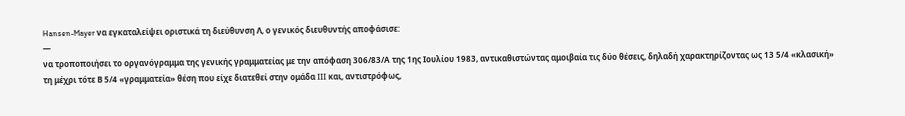Hansen-Mayer να εγκαταλείψει οριστικά τη διεύθυνση Λ, ο γενικός διευθυντής αποφάσισε:
—
να τροποποιήσει το οργανόγραμμα της γενικής γραμματείας με την απόφαση 306/83/Α της 1ης Ιουλίου 1983, αντικαθιστώντας αμοιβαία τις δύο θέσεις, δηλαδή χαρακτηρίζοντας ως 13 5/4 «κλασική» τη μέχρι τότε Β 5/4 «γραμματεία» θέση που είχε διατεθεί στην ομάδα III και, αντιστρόφως,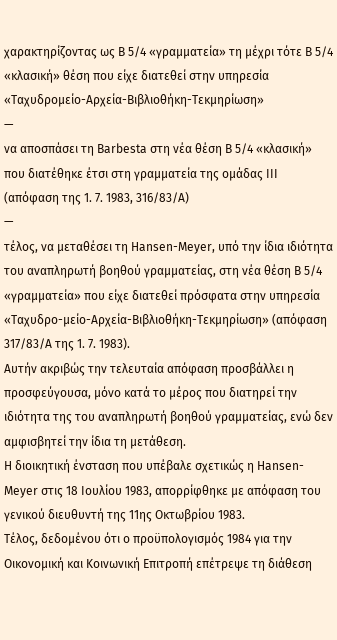χαρακτηρίζοντας ως Β 5/4 «γραμματεία» τη μέχρι τότε Β 5/4 «κλασική» θέση που είχε διατεθεί στην υπηρεσία «Ταχυδρομείο-Αρχεία-Βιβλιοθήκη-Τεκμηρίωση»
—
να αποσπάσει τη Barbesta στη νέα θέση Β 5/4 «κλασική» που διατέθηκε έτσι στη γραμματεία της ομάδας III (απόφαση της 1. 7. 1983, 316/83/Α)
—
τέλος, να μεταθέσει τη Hansen-Meyer, υπό την ίδια ιδιότητα του αναπληρωτή βοηθού γραμματείας, στη νέα θέση Β 5/4 «γραμματεία» που είχε διατεθεί πρόσφατα στην υπηρεσία «Ταχυδρο-μείο-Αρχεία-Βιβλιοθήκη-Τεκμηρίωση» (απόφαση 317/83/Α της 1. 7. 1983).
Αυτήν ακριβώς την τελευταία απόφαση προσβάλλει η προσφεύγουσα, μόνο κατά το μέρος που διατηρεί την ιδιότητα της του αναπληρωτή βοηθού γραμματείας, ενώ δεν αμφισβητεί την ίδια τη μετάθεση.
Η διοικητική ένσταση που υπέβαλε σχετικώς η Hansen-Meyer στις 18 Ιουλίου 1983, απορρίφθηκε με απόφαση του γενικού διευθυντή της 11ης Οκτωβρίου 1983.
Τέλος, δεδομένου ότι ο προϋπολογισμός 1984 για την Οικονομική και Κοινωνική Επιτροπή επέτρεψε τη διάθεση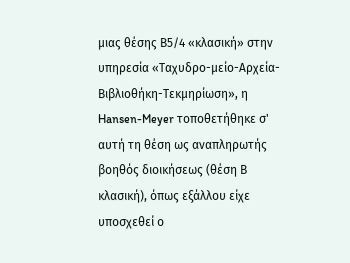μιας θέσης Β5/4 «κλασική» στην υπηρεσία «Ταχυδρο-μείο-Αρχεία-Βιβλιοθήκη-Τεκμηρίωση», η Hansen-Meyer τοποθετήθηκε σ' αυτή τη θέση ως αναπληρωτής βοηθός διοικήσεως (θέση Β κλασική), όπως εξάλλου είχε υποσχεθεί ο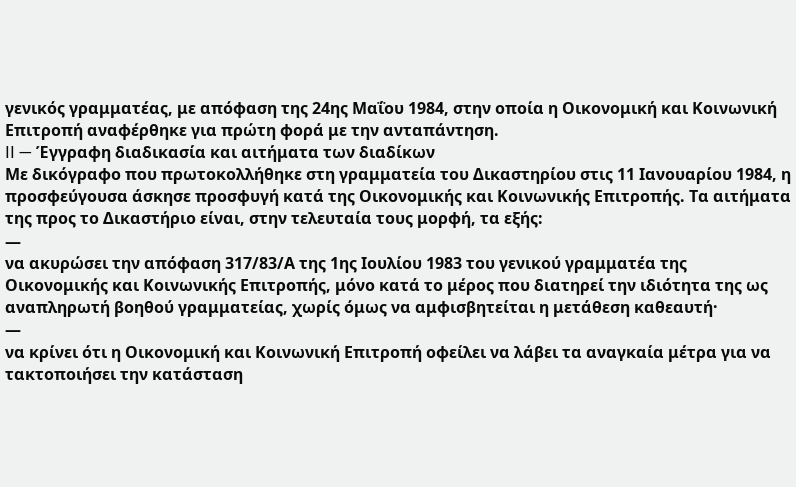γενικός γραμματέας, με απόφαση της 24ης Μαΐου 1984, στην οποία η Οικονομική και Κοινωνική Επιτροπή αναφέρθηκε για πρώτη φορά με την ανταπάντηση.
II — Έγγραφη διαδικασία και αιτήματα των διαδίκων
Με δικόγραφο που πρωτοκολλήθηκε στη γραμματεία του Δικαστηρίου στις 11 Ιανουαρίου 1984, η προσφεύγουσα άσκησε προσφυγή κατά της Οικονομικής και Κοινωνικής Επιτροπής. Τα αιτήματα της προς το Δικαστήριο είναι, στην τελευταία τους μορφή, τα εξής:
—
να ακυρώσει την απόφαση 317/83/Α της 1ης Ιουλίου 1983 του γενικού γραμματέα της Οικονομικής και Κοινωνικής Επιτροπής, μόνο κατά το μέρος που διατηρεί την ιδιότητα της ως αναπληρωτή βοηθού γραμματείας, χωρίς όμως να αμφισβητείται η μετάθεση καθεαυτή·
—
να κρίνει ότι η Οικονομική και Κοινωνική Επιτροπή οφείλει να λάβει τα αναγκαία μέτρα για να τακτοποιήσει την κατάσταση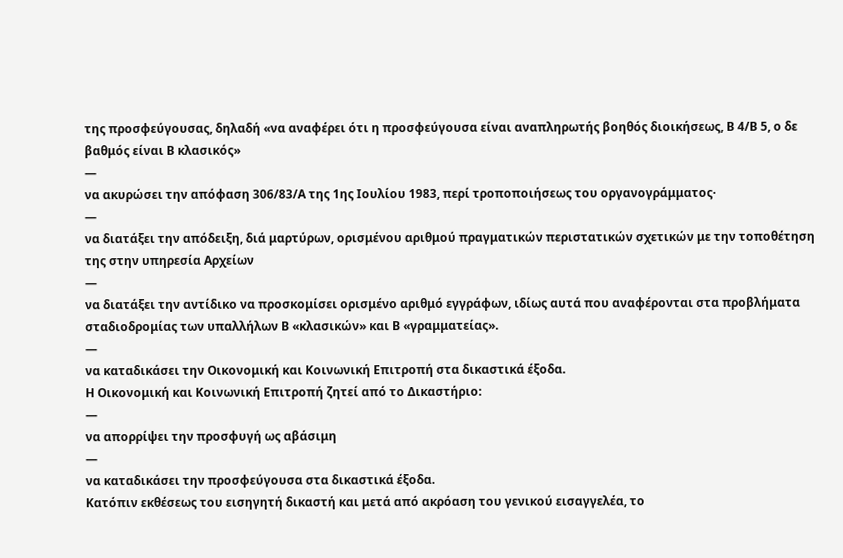της προσφεύγουσας, δηλαδή «να αναφέρει ότι η προσφεύγουσα είναι αναπληρωτής βοηθός διοικήσεως, Β 4/Β 5, ο δε βαθμός είναι Β κλασικός»
—
να ακυρώσει την απόφαση 306/83/Α της 1ης Ιουλίου 1983, περί τροποποιήσεως του οργανογράμματος·
—
να διατάξει την απόδειξη, διά μαρτύρων, ορισμένου αριθμού πραγματικών περιστατικών σχετικών με την τοποθέτηση της στην υπηρεσία Αρχείων
—
να διατάξει την αντίδικο να προσκομίσει ορισμένο αριθμό εγγράφων, ιδίως αυτά που αναφέρονται στα προβλήματα σταδιοδρομίας των υπαλλήλων Β «κλασικών» και Β «γραμματείας».
—
να καταδικάσει την Οικονομική και Κοινωνική Επιτροπή στα δικαστικά έξοδα.
Η Οικονομική και Κοινωνική Επιτροπή ζητεί από το Δικαστήριο:
—
να απορρίψει την προσφυγή ως αβάσιμη
—
να καταδικάσει την προσφεύγουσα στα δικαστικά έξοδα.
Κατόπιν εκθέσεως του εισηγητή δικαστή και μετά από ακρόαση του γενικού εισαγγελέα, το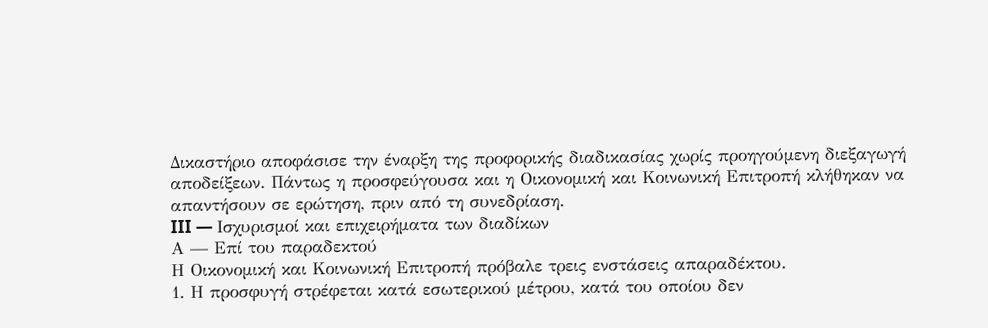Δικαστήριο αποφάσισε την έναρξη της προφορικής διαδικασίας χωρίς προηγούμενη διεξαγωγή αποδείξεων. Πάντως η προσφεύγουσα και η Οικονομική και Κοινωνική Επιτροπή κλήθηκαν να απαντήσουν σε ερώτηση, πριν από τη συνεδρίαση.
III — Ισχυρισμοί και επιχειρήματα των διαδίκων
Α — Επί του παραδεκτού
Η Οικονομική και Κοινωνική Επιτροπή πρόβαλε τρεις ενστάσεις απαραδέκτου.
1. Η προσφυγή στρέφεται κατά εσωτερικού μέτρου, κατά του οποίου δεν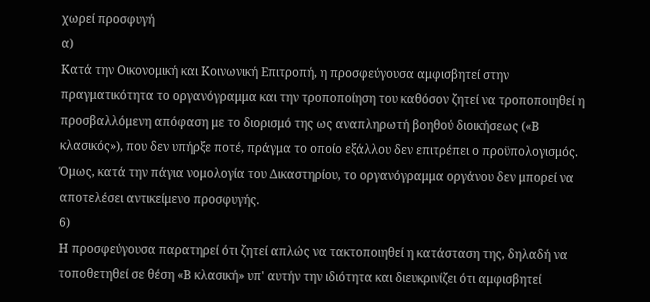χωρεί προσφυγή
α)
Κατά την Οικονομική και Κοινωνική Επιτροπή, η προσφεύγουσα αμφισβητεί στην πραγματικότητα το οργανόγραμμα και την τροποποίηση του καθόσον ζητεί να τροποποιηθεί η προσβαλλόμενη απόφαση με το διορισμό της ως αναπληρωτή βοηθού διοικήσεως («Β κλασικός»), που δεν υπήρξε ποτέ, πράγμα το οποίο εξάλλου δεν επιτρέπει ο προϋπολογισμός.
Όμως, κατά την πάγια νομολογία του Δικαστηρίου, το οργανόγραμμα οργάνου δεν μπορεί να αποτελέσει αντικείμενο προσφυγής.
6)
Η προσφεύγουσα παρατηρεί ότι ζητεί απλώς να τακτοποιηθεί η κατάσταση της, δηλαδή να τοποθετηθεί σε θέση «Β κλασική» υπ' αυτήν την ιδιότητα και διευκρινίζει ότι αμφισβητεί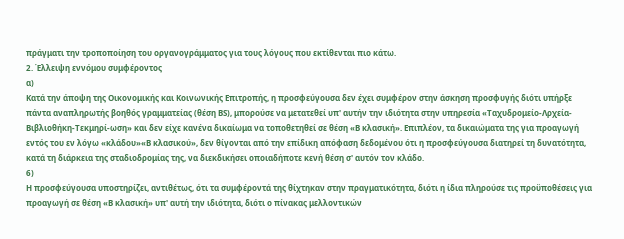πράγματι την τροποποίηση του οργανογράμματος για τους λόγους που εκτίθενται πιο κάτω.
2. Έλλειψη εννόμου συμφέροντος
α)
Κατά την άποψη της Οικονομικής και Κοινωνικής Επιτροπής, η προσφεύγουσα δεν έχει συμφέρον στην άσκηση προσφυγής διότι υπήρξε πάντα αναπληρωτής βοηθός γραμματείας (θέση BS), μπορούσε να μετατεθεί υπ' αυτήν την ιδιότητα στην υπηρεσία «Ταχυδρομείο-Λρχεία-Βιβλιοθήκη-Τεκμηρί-ωση» και δεν είχε κανένα δικαίωμα να τοποθετηθεί σε θέση «Β κλασική». Επιπλέον, τα δικαιώματα της για προαγωγή εντός του εν λόγω «κλάδου»«Β κλασικού», δεν θίγονται από την επίδικη απόφαση δεδομένου ότι η προσφεύγουσα διατηρεί τη δυνατότητα, κατά τη διάρκεια της σταδιοδρομίας της, να διεκδικήσει οποιαδήποτε κενή θέση σ' αυτόν τον κλάδο.
6)
Η προσφεύγουσα υποστηρίζει, αντιθέτως, ότι τα συμφέροντά της θίχτηκαν στην πραγματικότητα, διότι η ίδια πληρούσε τις προϋποθέσεις για προαγωγή σε θέση «Β κλασική» υπ' αυτή την ιδιότητα, διότι ο πίνακας μελλοντικών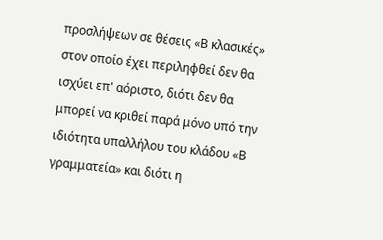προσλήψεων σε θέσεις «Β κλασικές» στον οποίο έχει περιληφθεί δεν θα ισχύει επ' αόριστο, διότι δεν θα μπορεί να κριθεί παρά μόνο υπό την ιδιότητα υπαλλήλου του κλάδου «Β γραμματεία» και διότι η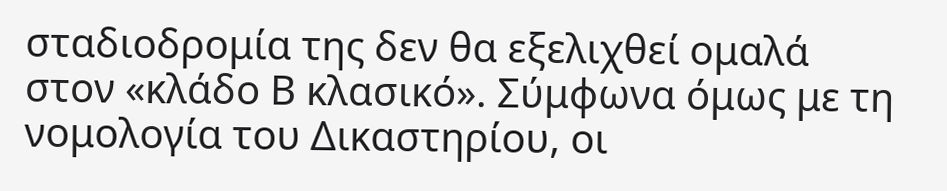σταδιοδρομία της δεν θα εξελιχθεί ομαλά στον «κλάδο Β κλασικό». Σύμφωνα όμως με τη νομολογία του Δικαστηρίου, οι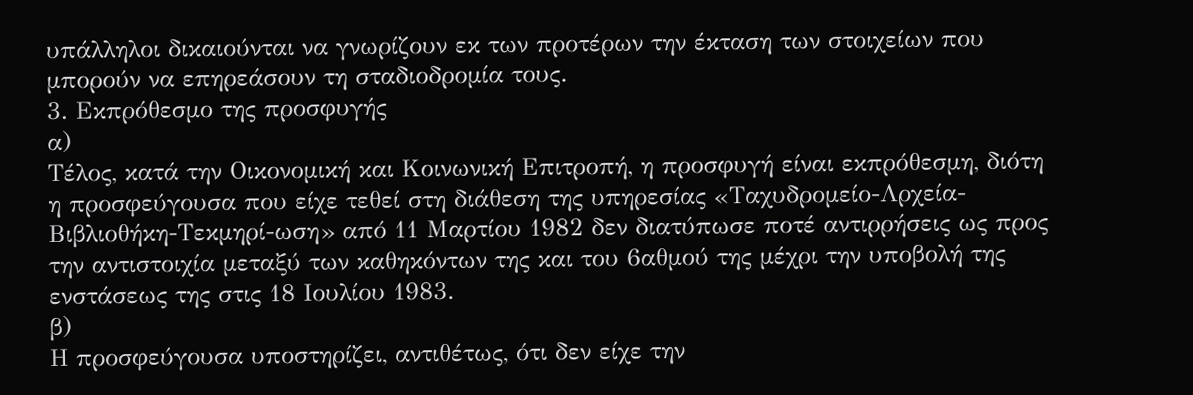υπάλληλοι δικαιούνται να γνωρίζουν εκ των προτέρων την έκταση των στοιχείων που μπορούν να επηρεάσουν τη σταδιοδρομία τους.
3. Εκπρόθεσμο της προσφυγής
α)
Τέλος, κατά την Οικονομική και Κοινωνική Επιτροπή, η προσφυγή είναι εκπρόθεσμη, διότη η προσφεύγουσα που είχε τεθεί στη διάθεση της υπηρεσίας «Ταχυδρομείο-Λρχεία-Βιβλιοθήκη-Τεκμηρί-ωση» από 11 Μαρτίου 1982 δεν διατύπωσε ποτέ αντιρρήσεις ως προς την αντιστοιχία μεταξύ των καθηκόντων της και του 6αθμού της μέχρι την υποβολή της ενστάσεως της στις 18 Ιουλίου 1983.
β)
Η προσφεύγουσα υποστηρίζει, αντιθέτως, ότι δεν είχε την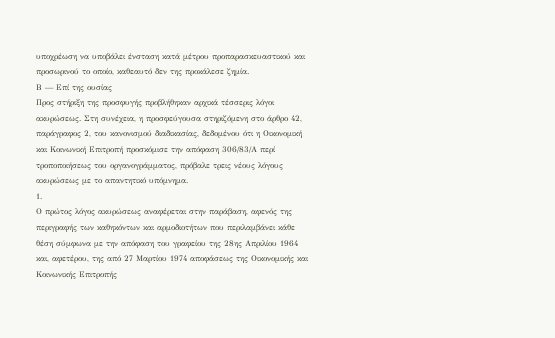υποχρέωση να υποβάλει ένσταση κατά μέτρου προπαρασκευαστικού και προσωρινού το οποίο, καθεαυτό δεν της προκάλεσε ζημία.
Β — Επί της ουσίας
Προς στήριξη της προσφυγής προβλήθηκαν αρχικά τέσσερις λόγοι ακυρώσεως. Στη συνέχεια, η προσφεύγουσα στηριζόμενη στο άρθρο 42, παράγραφος 2, του κανονισμού διαδικασίας, δεδομένου ότι η Οικονομική και Κοινωνική Επιτροπή προσκόμισε την απόφαση 306/83/Α περί τροποποιήσεως του οργανογράμματος, πρόβαλε τρεις νέους λόγους ακυρώσεως με το απαντητικό υπόμνημα.
1.
Ο πρώτος λόγος ακυρώσεως αναφέρεται στην παράβαση, αφενός της περιγραφής των καθηκόντων και αρμοδιοτήτων που περιλαμβάνει κάθε θέση σύμφωνα με την απόφαση του γραφείου της 28ης Απριλίου 1964 και, αφετέρου, της από 27 Μαρτίου 1974 αποφάσεως της Οικονομικής και Κοινωνικής Επιτροπής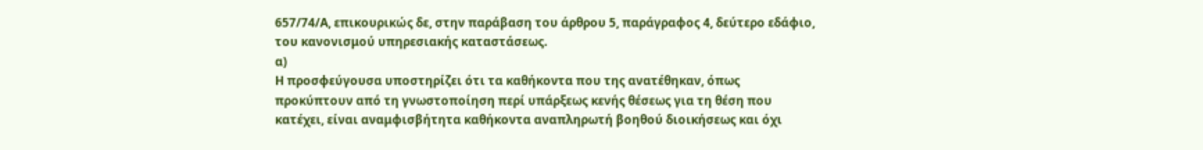657/74/Α, επικουρικώς δε, στην παράβαση του άρθρου 5, παράγραφος 4, δεύτερο εδάφιο, του κανονισμού υπηρεσιακής καταστάσεως.
α)
Η προσφεύγουσα υποστηρίζει ότι τα καθήκοντα που της ανατέθηκαν, όπως προκύπτουν από τη γνωστοποίηση περί υπάρξεως κενής θέσεως για τη θέση που κατέχει, είναι αναμφισβήτητα καθήκοντα αναπληρωτή βοηθού διοικήσεως και όχι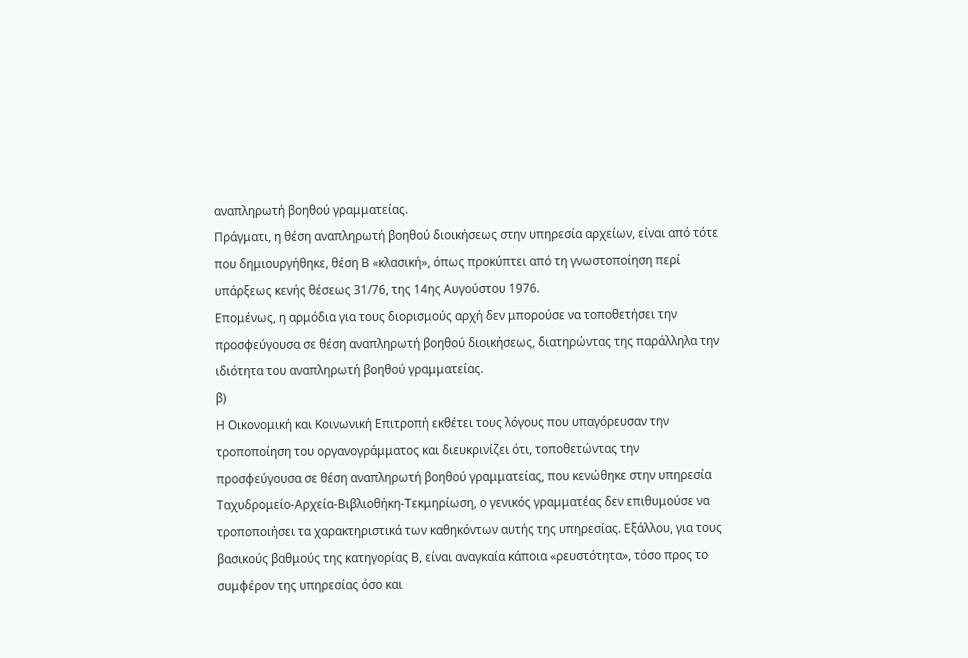αναπληρωτή βοηθού γραμματείας.
Πράγματι, η θέση αναπληρωτή βοηθού διοικήσεως στην υπηρεσία αρχείων, είναι από τότε που δημιουργήθηκε, θέση Β «κλασική», όπως προκύπτει από τη γνωστοποίηση περί υπάρξεως κενής θέσεως 31/76, της 14ης Αυγούστου 1976.
Επομένως, η αρμόδια για τους διορισμούς αρχή δεν μπορούσε να τοποθετήσει την προσφεύγουσα σε θέση αναπληρωτή βοηθού διοικήσεως, διατηρώντας της παράλληλα την ιδιότητα του αναπληρωτή βοηθού γραμματείας.
β)
Η Οικονομική και Κοινωνική Επιτροπή εκθέτει τους λόγους που υπαγόρευσαν την τροποποίηση του οργανογράμματος και διευκρινίζει ότι, τοποθετώντας την προσφεύγουσα σε θέση αναπληρωτή βοηθού γραμματείας, που κενώθηκε στην υπηρεσία Ταχυδρομείο-Αρχεία-Βιβλιοθήκη-Τεκμηρίωση, ο γενικός γραμματέας δεν επιθυμούσε να τροποποιήσει τα χαρακτηριστικά των καθηκόντων αυτής της υπηρεσίας. Εξάλλου, για τους βασικούς βαθμούς της κατηγορίας Β, είναι αναγκαία κάποια «ρευστότητα», τόσο προς το συμφέρον της υπηρεσίας όσο και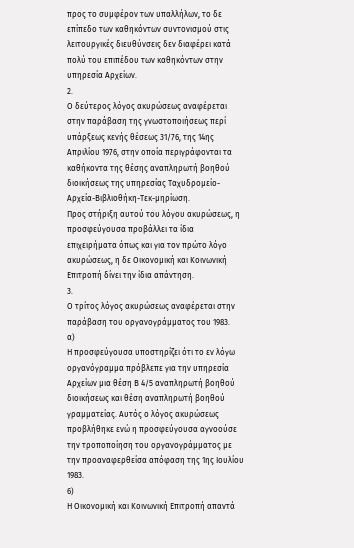προς το συμφέρον των υπαλλήλων, το δε επίπεδο των καθηκόντων συντονισμού στις λειτουργικές διευθύνσεις δεν διαφέρει κατά πολύ του επιπέδου των καθηκόντων στην υπηρεσία Αρχείων.
2.
Ο δεύτερος λόγος ακυρώσεως αναφέρεται στην παράβαση της γνωστοποιήσεως περί υπάρξεως κενής θέσεως 31/76, της 14ης Απριλίου 1976, στην οποία περιγράφονται τα καθήκοντα της θέσης αναπληρωτή βοηθού διοικήσεως της υπηρεσίας Ταχυδρομείο-Αρχεία-Βιβλιοθήκη-Τεκ-μηρίωση.
Προς στήριξη αυτού του λόγου ακυρώσεως, η προσφεύγουσα προβάλλει τα ίδια επιχειρήματα όπως και για τον πρώτο λόγο ακυρώσεως, η δε Οικονομική και Κοινωνική Επιτροπή δίνει την ίδια απάντηση.
3.
Ο τρίτος λόγος ακυρώσεως αναφέρεται στην παράβαση του οργανογράμματος του 1983.
α)
Η προσφεύγουσα υποστηρίζει ότι το εν λόγω οργανόγραμμα πρόβλεπε για την υπηρεσία Αρχείων μια θέση Β 4/5 αναπληρωτή βοηθού διοικήσεως και θέση αναπληρωτή βοηθού γραμματείας. Αυτός ο λόγος ακυρώσεως προβλήθηκε ενώ η προσφεύγουσα αγνοούσε την τροποποίηση του οργανογράμματος με την προαναφερθείσα απόφαση της 1ης Ιουλίου 1983.
6)
Η Οικονομική και Κοινωνική Επιτροπή απαντά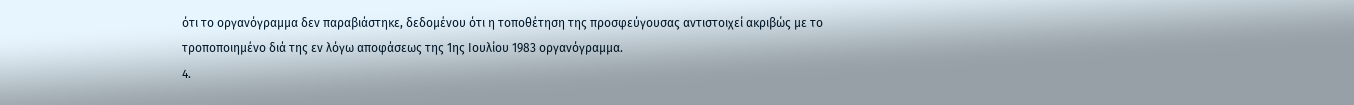ότι το οργανόγραμμα δεν παραβιάστηκε, δεδομένου ότι η τοποθέτηση της προσφεύγουσας αντιστοιχεί ακριβώς με το τροποποιημένο διά της εν λόγω αποφάσεως της 1ης Ιουλίου 1983 οργανόγραμμα.
4.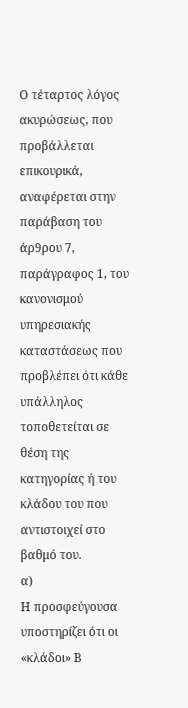Ο τέταρτος λόγος ακυρώσεως, που προβάλλεται επικουρικά, αναφέρεται στην παράβαση του άρ9ρου 7, παράγραφος 1, του κανονισμού υπηρεσιακής καταστάσεως που προβλέπει ότι κάθε υπάλληλος τοποθετείται σε θέση της κατηγορίας ή του κλάδου του που αντιστοιχεί στο βαθμό του.
α)
Η προσφεύγουσα υποστηρίζει ότι οι «κλάδοι» Β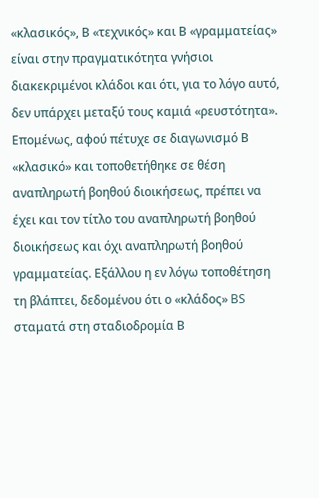«κλασικός», Β «τεχνικός» και Β «γραμματείας» είναι στην πραγματικότητα γνήσιοι διακεκριμένοι κλάδοι και ότι, για το λόγο αυτό, δεν υπάρχει μεταξύ τους καμιά «ρευστότητα». Επομένως, αφού πέτυχε σε διαγωνισμό Β «κλασικό» και τοποθετήθηκε σε θέση αναπληρωτή βοηθού διοικήσεως, πρέπει να έχει και τον τίτλο του αναπληρωτή βοηθού διοικήσεως και όχι αναπληρωτή βοηθού γραμματείας. Εξάλλου η εν λόγω τοποθέτηση τη βλάπτει, δεδομένου ότι ο «κλάδος» BS σταματά στη σταδιοδρομία Β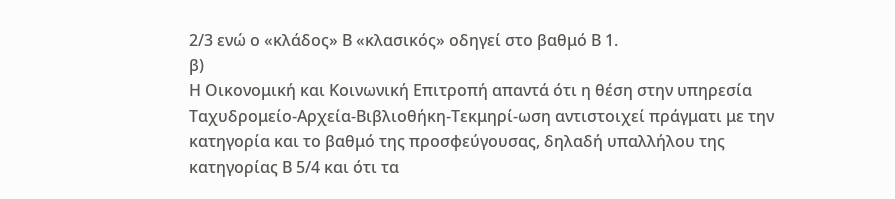2/3 ενώ ο «κλάδος» Β «κλασικός» οδηγεί στο βαθμό Β 1.
β)
Η Οικονομική και Κοινωνική Επιτροπή απαντά ότι η θέση στην υπηρεσία Ταχυδρομείο-Αρχεία-Βιβλιοθήκη-Τεκμηρί-ωση αντιστοιχεί πράγματι με την κατηγορία και το βαθμό της προσφεύγουσας, δηλαδή υπαλλήλου της κατηγορίας Β 5/4 και ότι τα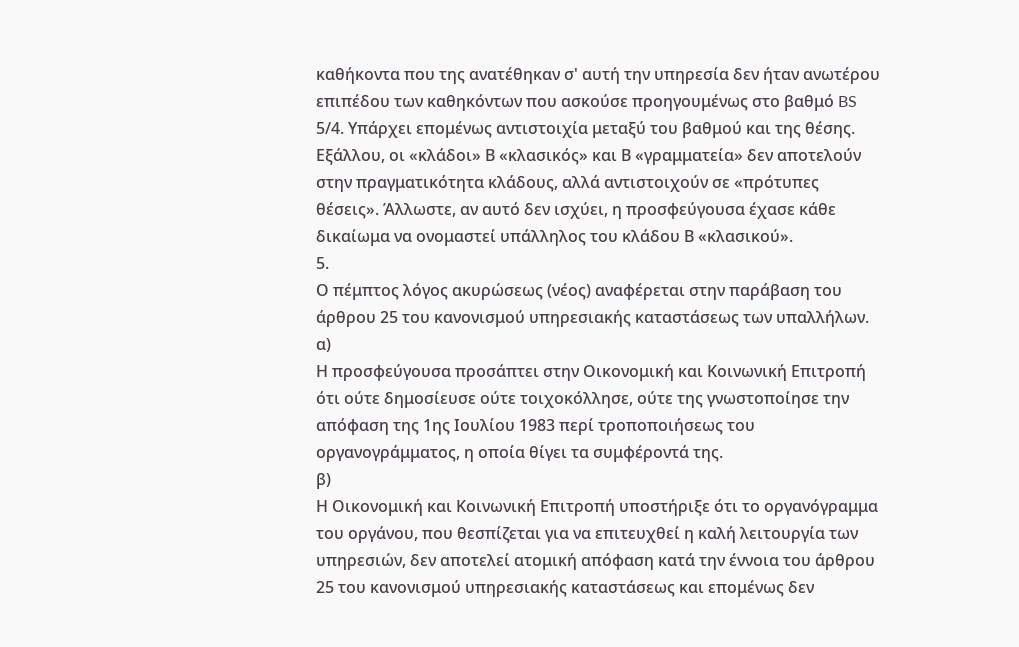καθήκοντα που της ανατέθηκαν σ' αυτή την υπηρεσία δεν ήταν ανωτέρου επιπέδου των καθηκόντων που ασκούσε προηγουμένως στο βαθμό BS 5/4. Υπάρχει επομένως αντιστοιχία μεταξύ του βαθμού και της θέσης. Εξάλλου, οι «κλάδοι» Β «κλασικός» και Β «γραμματεία» δεν αποτελούν στην πραγματικότητα κλάδους, αλλά αντιστοιχούν σε «πρότυπες θέσεις». Άλλωστε, αν αυτό δεν ισχύει, η προσφεύγουσα έχασε κάθε δικαίωμα να ονομαστεί υπάλληλος του κλάδου Β «κλασικού».
5.
Ο πέμπτος λόγος ακυρώσεως (νέος) αναφέρεται στην παράβαση του άρθρου 25 του κανονισμού υπηρεσιακής καταστάσεως των υπαλλήλων.
α)
Η προσφεύγουσα προσάπτει στην Οικονομική και Κοινωνική Επιτροπή ότι ούτε δημοσίευσε ούτε τοιχοκόλλησε, ούτε της γνωστοποίησε την απόφαση της 1ης Ιουλίου 1983 περί τροποποιήσεως του οργανογράμματος, η οποία θίγει τα συμφέροντά της.
β)
Η Οικονομική και Κοινωνική Επιτροπή υποστήριξε ότι το οργανόγραμμα του οργάνου, που θεσπίζεται για να επιτευχθεί η καλή λειτουργία των υπηρεσιών, δεν αποτελεί ατομική απόφαση κατά την έννοια του άρθρου 25 του κανονισμού υπηρεσιακής καταστάσεως και επομένως δεν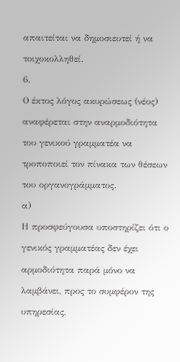απαιτείται να δημοσιευτεί ή να τοιχοκολληθεί.
6.
Ο έκτος λόγος ακυρώσεως (νέος) αναφέρεται στην αναρμοδιότητα του γενικού γραμματέα να τροποποιεί τον πίνακα των θέσεων του οργανογράμματος.
α)
Η προσφεύγουσα υποστηρίζει ότι ο γενικός γραμματέας δεν έχει αρμοδιότητα παρά μόνο να λαμβάνει, προς το συμφέρον της υπηρεσίας,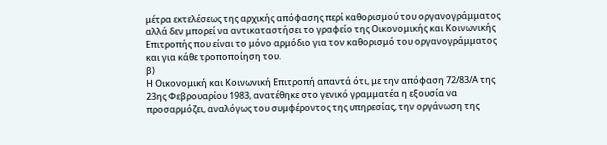μέτρα εκτελέσεως της αρχικής απόφασης περί καθορισμού του οργανογράμματος αλλά δεν μπορεί να αντικαταστήσει το γραφείο της Οικονομικής και Κοινωνικής Επιτροπής που είναι το μόνο αρμόδιο για τον καθορισμό του οργανογράμματος και για κάθε τροποποίηση του.
β)
Η Οικονομική και Κοινωνική Επιτροπή απαντά ότι, με την απόφαση 72/83/Α της 23ης Φεβρουαρίου 1983, ανατέθηκε στο γενικό γραμματέα η εξουσία να προσαρμόζει, αναλόγως του συμφέροντος της υπηρεσίας, την οργάνωση της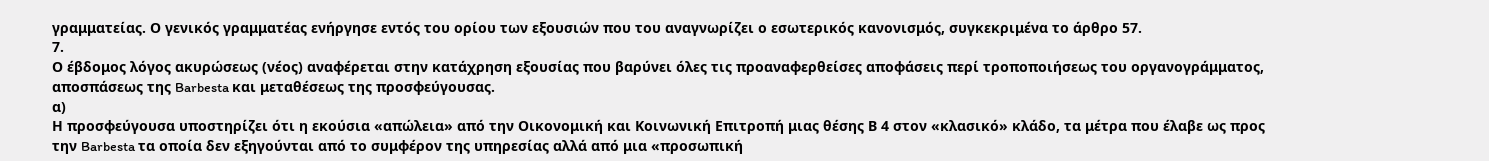γραμματείας. Ο γενικός γραμματέας ενήργησε εντός του ορίου των εξουσιών που του αναγνωρίζει ο εσωτερικός κανονισμός, συγκεκριμένα το άρθρο 57.
7.
Ο έβδομος λόγος ακυρώσεως (νέος) αναφέρεται στην κατάχρηση εξουσίας που βαρύνει όλες τις προαναφερθείσες αποφάσεις περί τροποποιήσεως του οργανογράμματος, αποσπάσεως της Barbesta και μεταθέσεως της προσφεύγουσας.
α)
Η προσφεύγουσα υποστηρίζει ότι η εκούσια «απώλεια» από την Οικονομική και Κοινωνική Επιτροπή μιας θέσης Β 4 στον «κλασικό» κλάδο, τα μέτρα που έλαβε ως προς την Barbesta τα οποία δεν εξηγούνται από το συμφέρον της υπηρεσίας αλλά από μια «προσωπική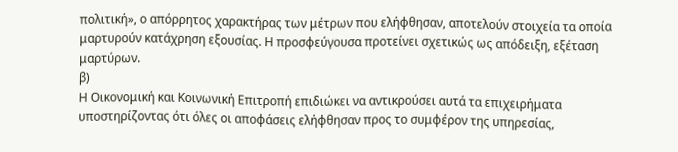πολιτική», ο απόρρητος χαρακτήρας των μέτρων που ελήφθησαν, αποτελούν στοιχεία τα οποία μαρτυρούν κατάχρηση εξουσίας. Η προσφεύγουσα προτείνει σχετικώς ως απόδειξη, εξέταση μαρτύρων.
β)
Η Οικονομική και Κοινωνική Επιτροπή επιδιώκει να αντικρούσει αυτά τα επιχειρήματα υποστηρίζοντας ότι όλες οι αποφάσεις ελήφθησαν προς το συμφέρον της υπηρεσίας,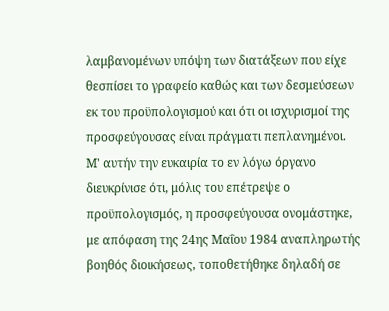λαμβανομένων υπόψη των διατάξεων που είχε θεσπίσει το γραφείο καθώς και των δεσμεύσεων εκ του προϋπολογισμού και ότι οι ισχυρισμοί της προσφεύγουσας είναι πράγματι πεπλανημένοι.
Μ' αυτήν την ευκαιρία το εν λόγω όργανο διευκρίνισε ότι, μόλις του επέτρεψε ο προϋπολογισμός, η προσφεύγουσα ονομάστηκε, με απόφαση της 24ης Μαΐου 1984 αναπληρωτής βοηθός διοικήσεως, τοποθετήθηκε δηλαδή σε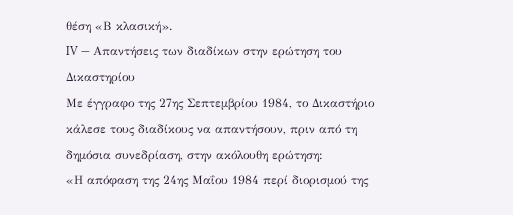θέση «Β κλασική».
IV — Απαντήσεις των διαδίκων στην ερώτηση του Δικαστηρίου
Με έγγραφο της 27ης Σεπτεμβρίου 1984, το Δικαστήριο κάλεσε τους διαδίκους να απαντήσουν, πριν από τη δημόσια συνεδρίαση, στην ακόλουθη ερώτηση:
«Η απόφαση της 24ης Μαΐου 1984 περί διορισμού της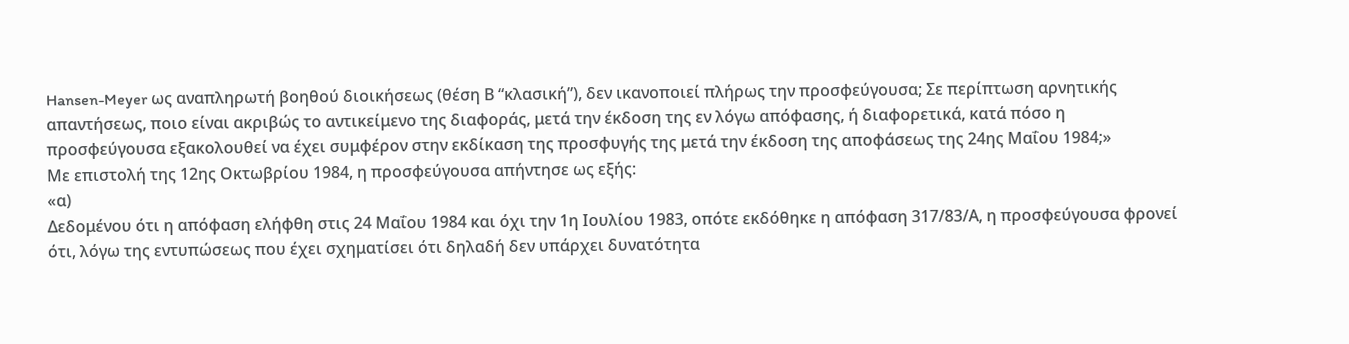Hansen-Meyer ως αναπληρωτή βοηθού διοικήσεως (θέση Β “κλασική”), δεν ικανοποιεί πλήρως την προσφεύγουσα; Σε περίπτωση αρνητικής απαντήσεως, ποιο είναι ακριβώς το αντικείμενο της διαφοράς, μετά την έκδοση της εν λόγω απόφασης, ή διαφορετικά, κατά πόσο η προσφεύγουσα εξακολουθεί να έχει συμφέρον στην εκδίκαση της προσφυγής της μετά την έκδοση της αποφάσεως της 24ης Μαΐου 1984;»
Με επιστολή της 12ης Οκτωβρίου 1984, η προσφεύγουσα απήντησε ως εξής:
«α)
Δεδομένου ότι η απόφαση ελήφθη στις 24 Μαΐου 1984 και όχι την 1η Ιουλίου 1983, οπότε εκδόθηκε η απόφαση 317/83/Α, η προσφεύγουσα φρονεί ότι, λόγω της εντυπώσεως που έχει σχηματίσει ότι δηλαδή δεν υπάρχει δυνατότητα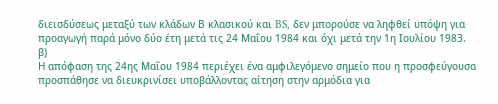διεισδύσεως μεταξύ των κλάδων Β κλασικού και BS, δεν μπορούσε να ληφθεί υπόψη για προαγωγή παρά μόνο δύο έτη μετά τις 24 Μαΐου 1984 και όχι μετά την 1η Ιουλίου 1983.
β)
Η απόφαση της 24ης Μαΐου 1984 περιέχει ένα αμφιλεγόμενο σημείο που η προσφεύγουσα προσπάθησε να διευκρινίσει υποβάλλοντας αίτηση στην αρμόδια για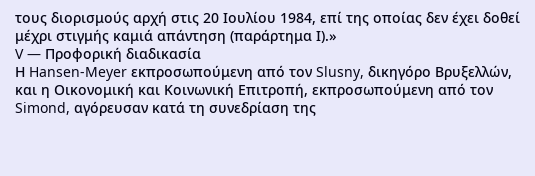τους διορισμούς αρχή στις 20 Ιουλίου 1984, επί της οποίας δεν έχει δοθεί μέχρι στιγμής καμιά απάντηση (παράρτημα Ι).»
V — Προφορική διαδικασία
Η Hansen-Meyer εκπροσωπούμενη από τον Slusny, δικηγόρο Βρυξελλών, και η Οικονομική και Κοινωνική Επιτροπή, εκπροσωπούμενη από τον Simond, αγόρευσαν κατά τη συνεδρίαση της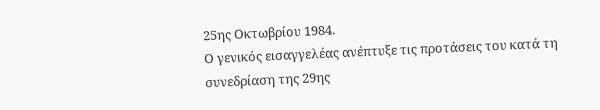25ης Οκτωβρίου 1984.
Ο γενικός εισαγγελέας ανέπτυξε τις προτάσεις του κατά τη συνεδρίαση της 29ης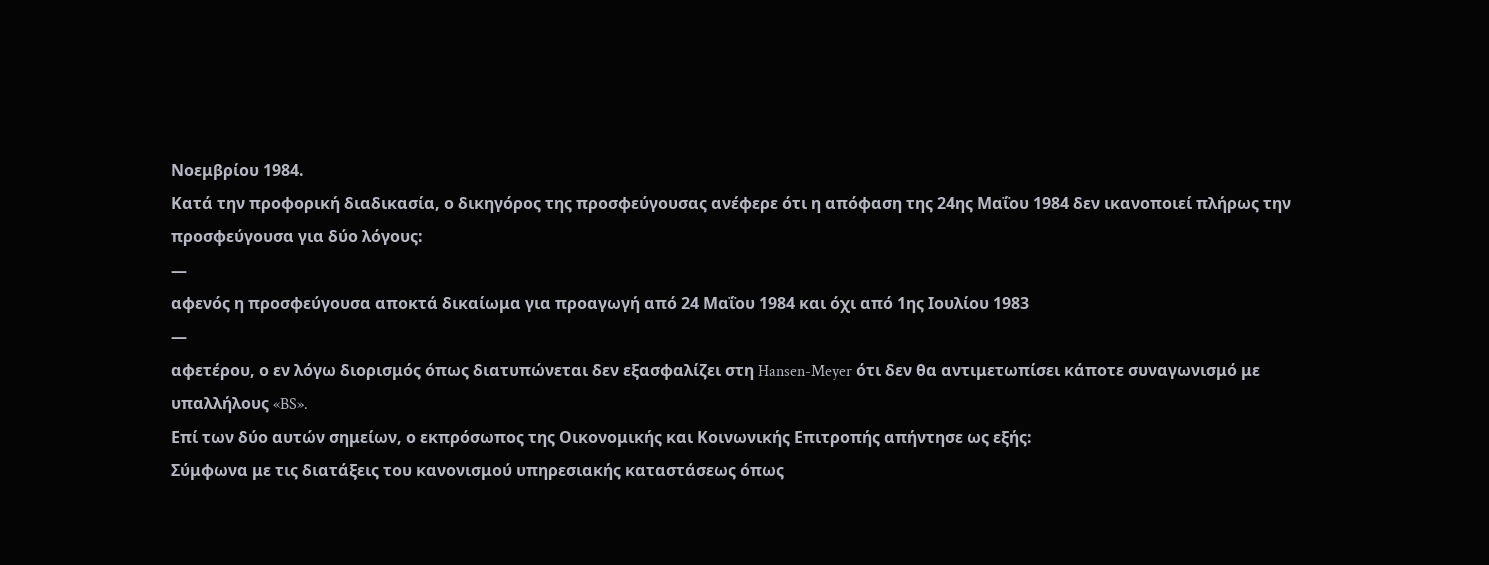Νοεμβρίου 1984.
Κατά την προφορική διαδικασία, ο δικηγόρος της προσφεύγουσας ανέφερε ότι η απόφαση της 24ης Μαΐου 1984 δεν ικανοποιεί πλήρως την προσφεύγουσα για δύο λόγους:
—
αφενός η προσφεύγουσα αποκτά δικαίωμα για προαγωγή από 24 Μαΐου 1984 και όχι από 1ης Ιουλίου 1983
—
αφετέρου, ο εν λόγω διορισμός όπως διατυπώνεται δεν εξασφαλίζει στη Hansen-Meyer ότι δεν θα αντιμετωπίσει κάποτε συναγωνισμό με υπαλλήλους «BS».
Επί των δύο αυτών σημείων, ο εκπρόσωπος της Οικονομικής και Κοινωνικής Επιτροπής απήντησε ως εξής:
Σύμφωνα με τις διατάξεις του κανονισμού υπηρεσιακής καταστάσεως όπως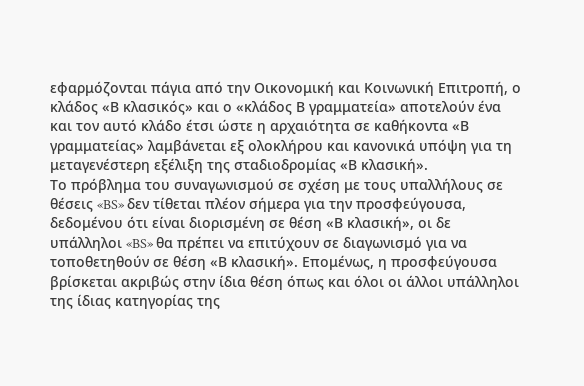εφαρμόζονται πάγια από την Οικονομική και Κοινωνική Επιτροπή, ο κλάδος «Β κλασικός» και ο «κλάδος Β γραμματεία» αποτελούν ένα και τον αυτό κλάδο έτσι ώστε η αρχαιότητα σε καθήκοντα «Β γραμματείας» λαμβάνεται εξ ολοκλήρου και κανονικά υπόψη για τη μεταγενέστερη εξέλιξη της σταδιοδρομίας «Β κλασική».
Το πρόβλημα του συναγωνισμού σε σχέση με τους υπαλλήλους σε θέσεις «BS» δεν τίθεται πλέον σήμερα για την προσφεύγουσα, δεδομένου ότι είναι διορισμένη σε θέση «Β κλασική», οι δε υπάλληλοι «BS» θα πρέπει να επιτύχουν σε διαγωνισμό για να τοποθετηθούν σε θέση «Β κλασική». Επομένως, η προσφεύγουσα βρίσκεται ακριβώς στην ίδια θέση όπως και όλοι οι άλλοι υπάλληλοι της ίδιας κατηγορίας της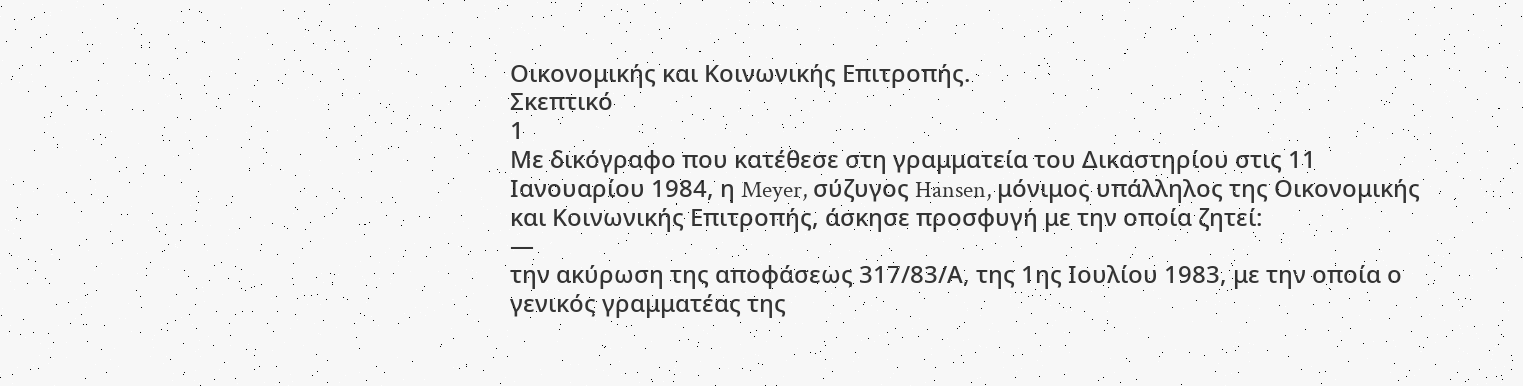Οικονομικής και Κοινωνικής Επιτροπής.
Σκεπτικό
1
Με δικόγραφο που κατέθεσε στη γραμματεία του Δικαστηρίου στις 11 Ιανουαρίου 1984, η Meyer, σύζυγος Hansen, μόνιμος υπάλληλος της Οικονομικής και Κοινωνικής Επιτροπής, άσκησε προσφυγή με την οποία ζητεί:
—
την ακύρωση της αποφάσεως 317/83/Α, της 1ης Ιουλίου 1983, με την οποία ο γενικός γραμματέας της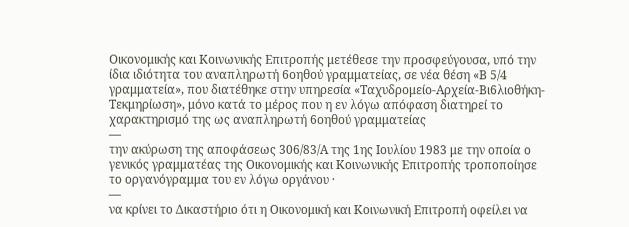Οικονομικής και Κοινωνικής Επιτροπής μετέθεσε την προσφεύγουσα, υπό την ίδια ιδιότητα του αναπληρωτή 6οηθού γραμματείας, σε νέα θέση «Β 5/4 γραμματεία», που διατέθηκε στην υπηρεσία «Ταχυδρομείο-Αρχεία-Βι6λιοθήκη-Τεκμηρίωση», μόνο κατά το μέρος που η εν λόγω απόφαση διατηρεί το χαρακτηρισμό της ως αναπληρωτή 6οηθού γραμματείας
—
την ακύρωση της αποφάσεως 306/83/Α της 1ης Ιουλίου 1983 με την οποία ο γενικός γραμματέας της Οικονομικής και Κοινωνικής Επιτροπής τροποποίησε το οργανόγραμμα του εν λόγω οργάνου ·
—
να κρίνει το Δικαστήριο ότι η Οικονομική και Κοινωνική Επιτροπή οφείλει να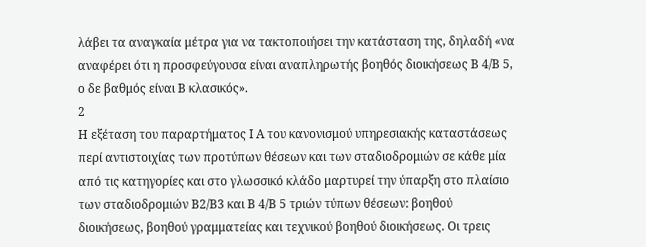λάβει τα αναγκαία μέτρα για να τακτοποιήσει την κατάσταση της, δηλαδή «να αναφέρει ότι η προσφεύγουσα είναι αναπληρωτής βοηθός διοικήσεως Β 4/Β 5, ο δε βαθμός είναι Β κλασικός».
2
Η εξέταση του παραρτήματος Ι Α του κανονισμού υπηρεσιακής καταστάσεως περί αντιστοιχίας των προτύπων θέσεων και των σταδιοδρομιών σε κάθε μία από τις κατηγορίες και στο γλωσσικό κλάδο μαρτυρεί την ύπαρξη στο πλαίσιο των σταδιοδρομιών Β2/Β3 και Β 4/Β 5 τριών τύπων θέσεων: βοηθού διοικήσεως, βοηθού γραμματείας και τεχνικού βοηθού διοικήσεως. Οι τρεις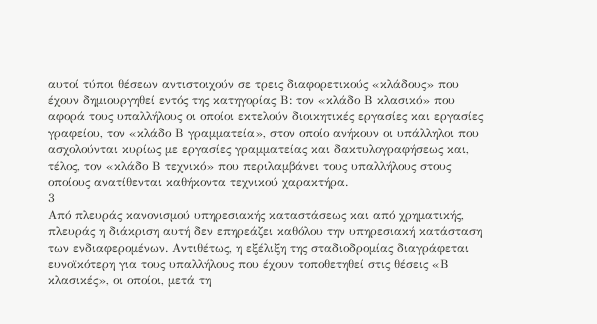αυτοί τύποι θέσεων αντιστοιχούν σε τρεις διαφορετικούς «κλάδους» που έχουν δημιουργηθεί εντός της κατηγορίας Β: τον «κλάδο Β κλασικό» που αφορά τους υπαλλήλους οι οποίοι εκτελούν διοικητικές εργασίες και εργασίες γραφείου, τον «κλάδο Β γραμματεία», στον οποίο ανήκουν οι υπάλληλοι που ασχολούνται κυρίως με εργασίες γραμματείας και δακτυλογραφήσεως και, τέλος, τον «κλάδο Β τεχνικό» που περιλαμβάνει τους υπαλλήλους στους οποίους ανατίθενται καθήκοντα τεχνικού χαρακτήρα.
3
Από πλευράς κανονισμού υπηρεσιακής καταστάσεως και από χρηματικής, πλευράς η διάκριση αυτή δεν επηρεάζει καθόλου την υπηρεσιακή κατάσταση των ενδιαφερομένων. Αντιθέτως, η εξέλιξη της σταδιοδρομίας διαγράφεται ευνοϊκότερη για τους υπαλλήλους που έχουν τοποθετηθεί στις θέσεις «Β κλασικές», οι οποίοι, μετά τη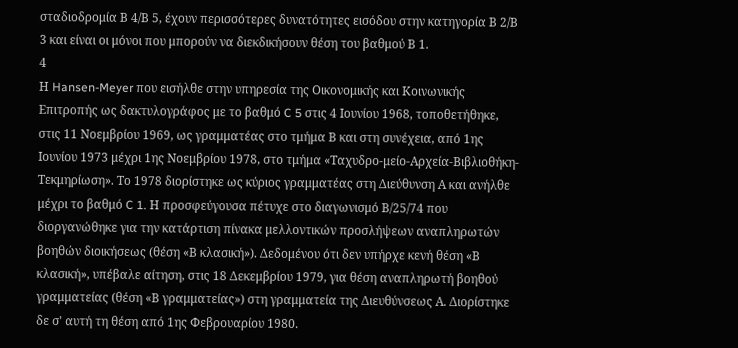σταδιοδρομία Β 4/Β 5, έχουν περισσότερες δυνατότητες εισόδου στην κατηγορία Β 2/Β 3 και είναι οι μόνοι που μπορούν να διεκδικήσουν θέση του βαθμού Β 1.
4
Η Hansen-Meyer που εισήλθε στην υπηρεσία της Οικονομικής και Κοινωνικής Επιτροπής ως δακτυλογράφος με το βαθμό C 5 στις 4 Ιουνίου 1968, τοποθετήθηκε, στις 11 Νοεμβρίου 1969, ως γραμματέας στο τμήμα Β και στη συνέχεια, από 1ης Ιουνίου 1973 μέχρι 1ης Νοεμβρίου 1978, στο τμήμα «Ταχυδρο-μείο-Αρχεία-Βιβλιοθήκη-Τεκμηρίωση». Το 1978 διορίστηκε ως κύριος γραμματέας στη Διεύθυνση Α και ανήλθε μέχρι το βαθμό C 1. Η προσφεύγουσα πέτυχε στο διαγωνισμό Β/25/74 που διοργανώθηκε για την κατάρτιση πίνακα μελλοντικών προσλήψεων αναπληρωτών βοηθών διοικήσεως (θέση «Β κλασική»). Δεδομένου ότι δεν υπήρχε κενή θέση «Β κλασική», υπέβαλε αίτηση, στις 18 Δεκεμβρίου 1979, για θέση αναπληρωτή βοηθού γραμματείας (θέση «Β γραμματείας») στη γραμματεία της Διευθύνσεως Α. Διορίστηκε δε σ' αυτή τη θέση από 1ης Φεβρουαρίου 1980.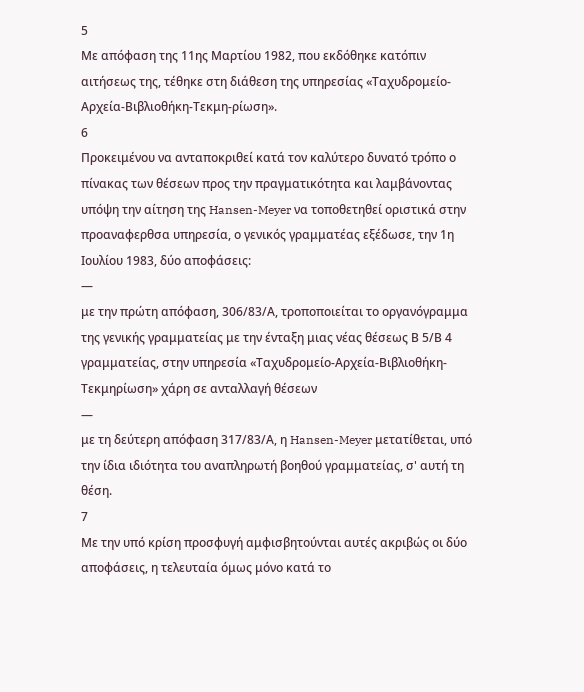5
Με απόφαση της 11ης Μαρτίου 1982, που εκδόθηκε κατόπιν αιτήσεως της, τέθηκε στη διάθεση της υπηρεσίας «Ταχυδρομείο-Αρχεία-Βιβλιοθήκη-Τεκμη-ρίωση».
6
Προκειμένου να ανταποκριθεί κατά τον καλύτερο δυνατό τρόπο ο πίνακας των θέσεων προς την πραγματικότητα και λαμβάνοντας υπόψη την αίτηση της Hansen-Meyer να τοποθετηθεί οριστικά στην προαναφερθσα υπηρεσία, ο γενικός γραμματέας εξέδωσε, την 1η Ιουλίου 1983, δύο αποφάσεις:
—
με την πρώτη απόφαση, 306/83/Α, τροποποιείται το οργανόγραμμα της γενικής γραμματείας με την ένταξη μιας νέας θέσεως Β 5/Β 4 γραμματείας, στην υπηρεσία «Ταχυδρομείο-Αρχεία-Βιβλιοθήκη-Τεκμηρίωση» χάρη σε ανταλλαγή θέσεων
—
με τη δεύτερη απόφαση 317/83/Α, η Hansen-Meyer μετατίθεται, υπό την ίδια ιδιότητα του αναπληρωτή βοηθού γραμματείας, σ' αυτή τη θέση.
7
Με την υπό κρίση προσφυγή αμφισβητούνται αυτές ακριβώς οι δύο αποφάσεις, η τελευταία όμως μόνο κατά το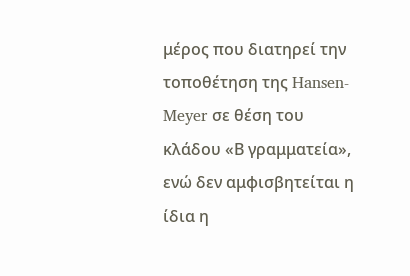μέρος που διατηρεί την τοποθέτηση της Hansen-Meyer σε θέση του κλάδου «Β γραμματεία», ενώ δεν αμφισβητείται η ίδια η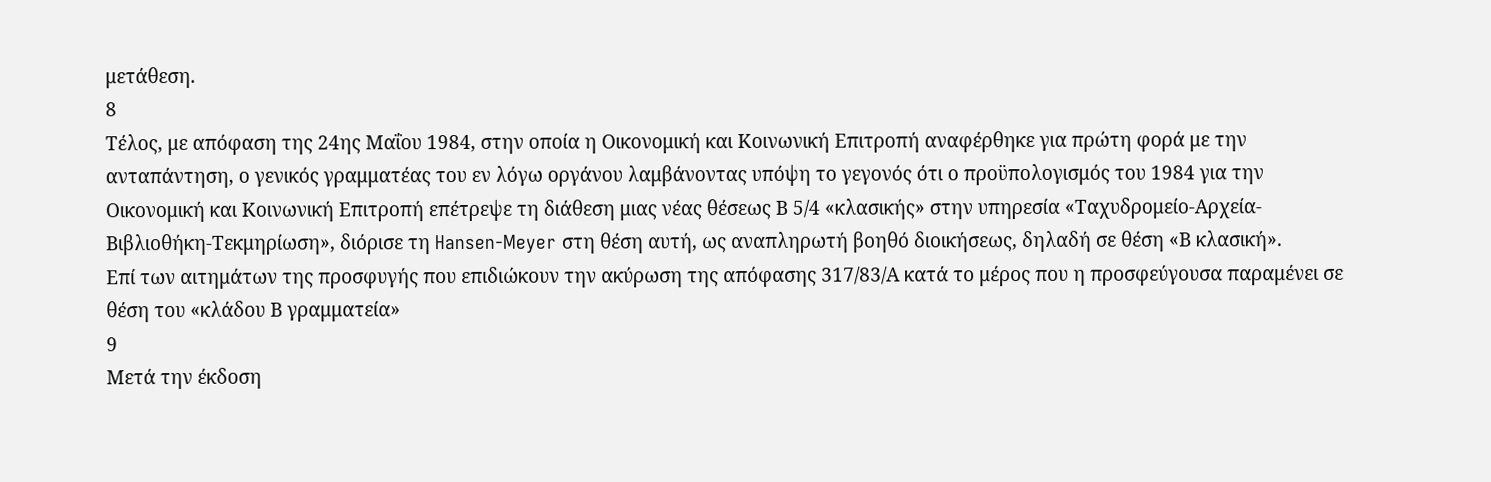μετάθεση.
8
Τέλος, με απόφαση της 24ης Μαΐου 1984, στην οποία η Οικονομική και Κοινωνική Επιτροπή αναφέρθηκε για πρώτη φορά με την ανταπάντηση, ο γενικός γραμματέας του εν λόγω οργάνου λαμβάνοντας υπόψη το γεγονός ότι ο προϋπολογισμός του 1984 για την Οικονομική και Κοινωνική Επιτροπή επέτρεψε τη διάθεση μιας νέας θέσεως Β 5/4 «κλασικής» στην υπηρεσία «Ταχυδρομείο-Αρχεία-Βιβλιοθήκη-Τεκμηρίωση», διόρισε τη Hansen-Meyer στη θέση αυτή, ως αναπληρωτή βοηθό διοικήσεως, δηλαδή σε θέση «Β κλασική».
Επί των αιτημάτων της προσφυγής που επιδιώκουν την ακύρωση της απόφασης 317/83/Α κατά το μέρος που η προσφεύγουσα παραμένει σε θέση του «κλάδου Β γραμματεία»
9
Μετά την έκδοση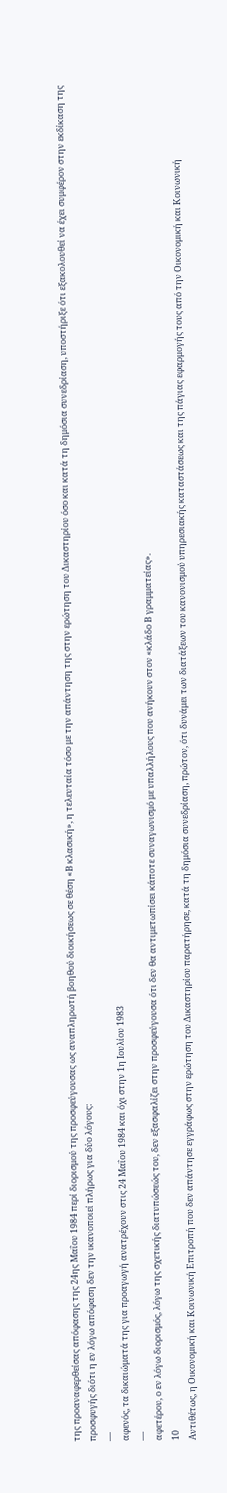της προαναφερθείσας απόφασης της 24ης Μαΐου 1984 περί διορισμού της προσφεύγουσας ως αναπληρωτή βοηθού διοικήσεως σε θέση «Β κλασική», η τελευταία τόσο με την απάντηση της στην ερώτηση του Δικαστηρίου όσο και κατά τη δημόσια συνεδρίαση, υποστήριξε ότι εξακολουθεί να έχει συμφέρον στην εκδίκαση της προσφυγής διότι η εν λόγω απόφαση δεν την ικανοποιεί πλήρως για δύο λόγους:
—
αφενός, τα δικαιώματά της για προαγωγή ανατρέχουν στις 24 Μαΐου 1984 και όχι στην 1η Ιουλίου 1983
—
αφετέρου, ο εν λόγω διορισμός, λόγω της σχετικής διατυπώσεώς του, δεν εξασφαλίζει στην προσφεύγουσα ότι δεν θα αντιμετωπίσει κάποτε συναγωνισμό με υπαλλήλους που ανήκουν στον «κλάδο Β γραμματείας».
10
Αντιθέτως, η Οικονομική και Κοινωνική Επιτροπή που δεν απάντησε εγγράφως στην ερώτηση του Δικαστηρίου παρατήρησε, κατά τη δημόσια συνεδρίαση, πρώτον, ότι δυνάμει των διατάξεων του κανονισμού υπηρεσιακής καταστάσεως και της πάγιας εφαρμογής τους από την Οικονομική και Κοινωνική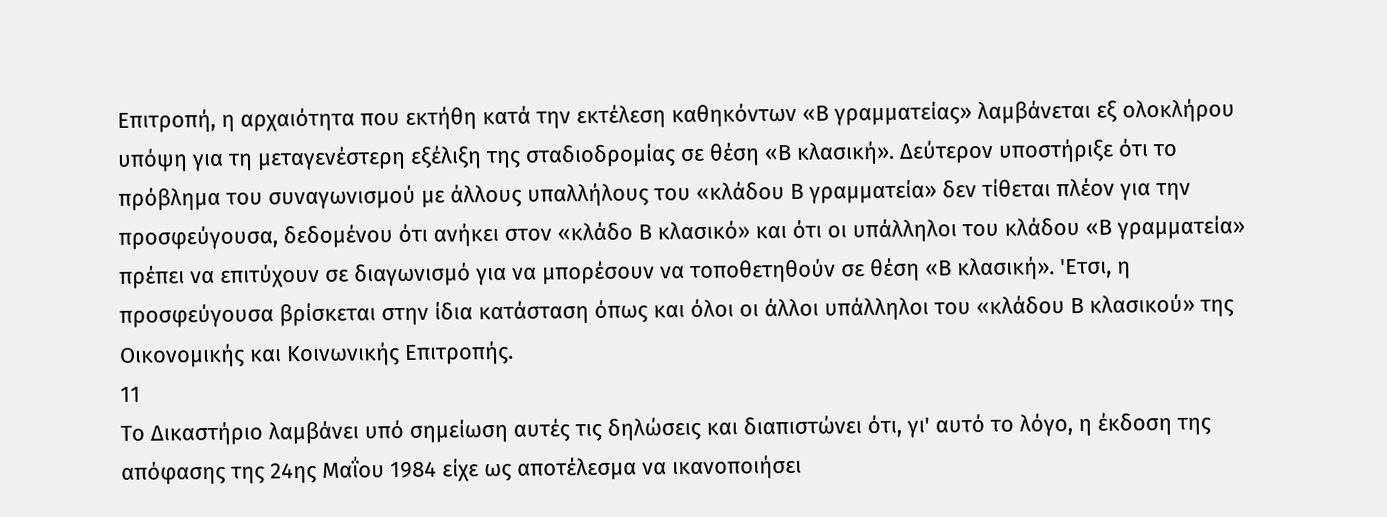Επιτροπή, η αρχαιότητα που εκτήθη κατά την εκτέλεση καθηκόντων «Β γραμματείας» λαμβάνεται εξ ολοκλήρου υπόψη για τη μεταγενέστερη εξέλιξη της σταδιοδρομίας σε θέση «Β κλασική». Δεύτερον υποστήριξε ότι το πρόβλημα του συναγωνισμού με άλλους υπαλλήλους του «κλάδου Β γραμματεία» δεν τίθεται πλέον για την προσφεύγουσα, δεδομένου ότι ανήκει στον «κλάδο Β κλασικό» και ότι οι υπάλληλοι του κλάδου «Β γραμματεία» πρέπει να επιτύχουν σε διαγωνισμό για να μπορέσουν να τοποθετηθούν σε θέση «Β κλασική». 'Ετσι, η προσφεύγουσα βρίσκεται στην ίδια κατάσταση όπως και όλοι οι άλλοι υπάλληλοι του «κλάδου Β κλασικού» της Οικονομικής και Κοινωνικής Επιτροπής.
11
Το Δικαστήριο λαμβάνει υπό σημείωση αυτές τις δηλώσεις και διαπιστώνει ότι, γι' αυτό το λόγο, η έκδοση της απόφασης της 24ης Μαΐου 1984 είχε ως αποτέλεσμα να ικανοποιήσει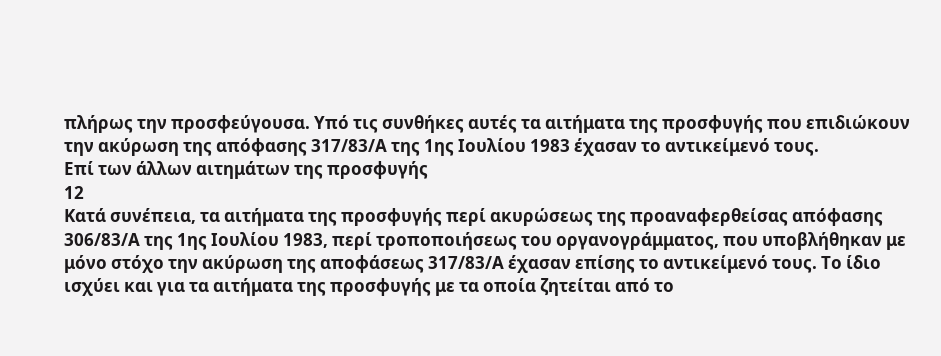πλήρως την προσφεύγουσα. Υπό τις συνθήκες αυτές τα αιτήματα της προσφυγής που επιδιώκουν την ακύρωση της απόφασης 317/83/Α της 1ης Ιουλίου 1983 έχασαν το αντικείμενό τους.
Επί των άλλων αιτημάτων της προσφυγής
12
Κατά συνέπεια, τα αιτήματα της προσφυγής περί ακυρώσεως της προαναφερθείσας απόφασης 306/83/Α της 1ης Ιουλίου 1983, περί τροποποιήσεως του οργανογράμματος, που υποβλήθηκαν με μόνο στόχο την ακύρωση της αποφάσεως 317/83/Α έχασαν επίσης το αντικείμενό τους. Το ίδιο ισχύει και για τα αιτήματα της προσφυγής με τα οποία ζητείται από το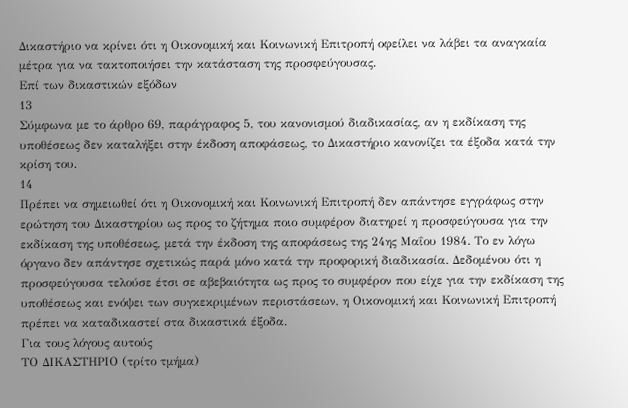Δικαστήριο να κρίνει ότι η Οικονομική και Κοινωνική Επιτροπή οφείλει να λάβει τα αναγκαία μέτρα για να τακτοποιήσει την κατάσταση της προσφεύγουσας.
Επί των δικαστικών εξόδων
13
Σύμφωνα με το άρθρο 69, παράγραφος 5, του κανονισμού διαδικασίας, αν η εκδίκαση της υποθέσεως δεν καταλήξει στην έκδοση αποφάσεως, το Δικαστήριο κανονίζει τα έξοδα κατά την κρίση του.
14
Πρέπει να σημειωθεί ότι η Οικονομική και Κοινωνική Επιτροπή δεν απάντησε εγγράφως στην ερώτηση του Δικαστηρίου ως προς το ζήτημα ποιο συμφέρον διατηρεί η προσφεύγουσα για την εκδίκαση της υποθέσεως, μετά την έκδοση της αποφάσεως της 24ης Μαΐου 1984. Το εν λόγω όργανο δεν απάντησε σχετικώς παρά μόνο κατά την προφορική διαδικασία. Δεδομένου ότι η προσφεύγουσα τελούσε έτσι σε αβεβαιότητα ως προς το συμφέρον που είχε για την εκδίκαση της υποθέσεως και ενόψει των συγκεκριμένων περιστάσεων, η Οικονομική και Κοινωνική Επιτροπή πρέπει να καταδικαστεί στα δικαστικά έξοδα.
Για τους λόγους αυτούς
ΤΟ ΔΙΚΑΣΤΗΡΙΟ (τρίτο τμήμα)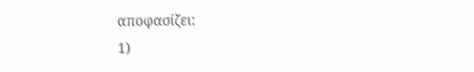αποφασίζει:
1)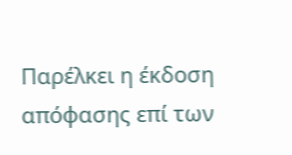Παρέλκει η έκδοση απόφασης επί των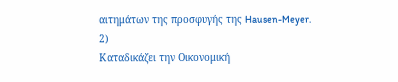αιτημάτων της προσφυγής της Hausen-Meyer.
2)
Καταδικάζει την Οικονομική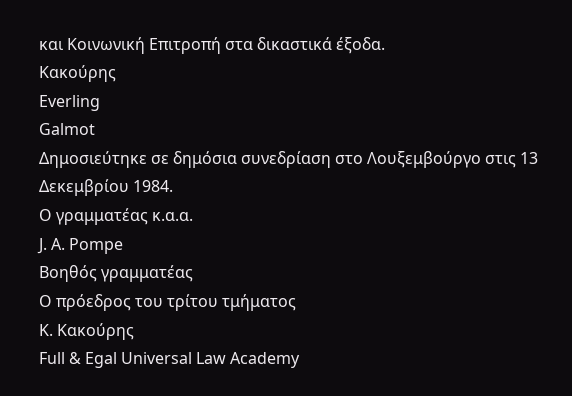και Κοινωνική Επιτροπή στα δικαστικά έξοδα.
Κακούρης
Everling
Galmot
Δημοσιεύτηκε σε δημόσια συνεδρίαση στο Λουξεμβούργο στις 13 Δεκεμβρίου 1984.
Ο γραμματέας κ.α.α.
J. Α. Pompe
Βοηθός γραμματέας
Ο πρόεδρος του τρίτου τμήματος
Κ. Κακούρης
Full & Egal Universal Law Academy